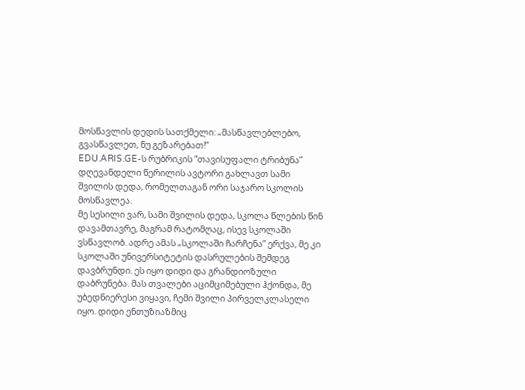მოსწავლის დედის სათქმელი: „მასწავლებლებო, გვასწავლეთ, ნუ გეზარებათ!“
EDU.ARIS.GE-ს რუბრიკის “თავისუფალი ტრიბუნა” დღევანდელი წერილის ავტორი გახლავთ სამი შვილის დედა, რომელთაგან ორი საჯარო სკოლის მოსწავლეა.
მე სესილი ვარ, სამი შვილის დედა, სკოლა წლების წინ დავამთავრე, მაგრამ რატომღაც, ისევ სკოლაში ვსწავლობ. ადრე ამას „სკოლაში ჩარჩენა“ ერქვა, მე კი სკოლაში უნივერსიტეტის დასრულების შემდეგ დავბრუნდი. ეს იყო დიდი და გრანდიოზული დაბრუნება. მას თვალები აციმციმებული ჰქონდა, მე უბედნიერესი ვიყავი, ჩემი შვილი პირველკლასელი იყო. დიდი ენთუზიაზმიც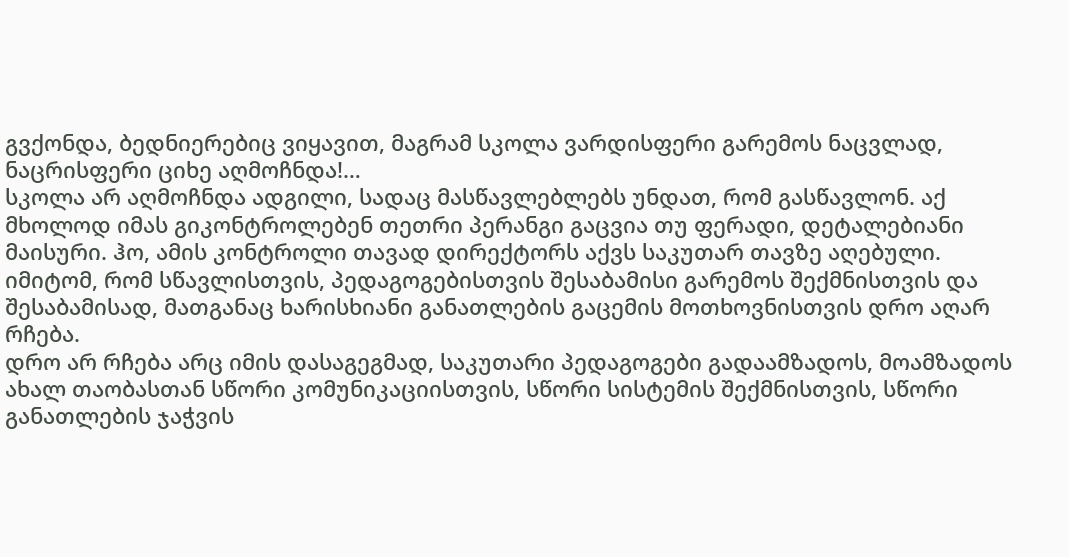გვქონდა, ბედნიერებიც ვიყავით, მაგრამ სკოლა ვარდისფერი გარემოს ნაცვლად, ნაცრისფერი ციხე აღმოჩნდა!…
სკოლა არ აღმოჩნდა ადგილი, სადაც მასწავლებლებს უნდათ, რომ გასწავლონ. აქ მხოლოდ იმას გიკონტროლებენ თეთრი პერანგი გაცვია თუ ფერადი, დეტალებიანი მაისური. ჰო, ამის კონტროლი თავად დირექტორს აქვს საკუთარ თავზე აღებული. იმიტომ, რომ სწავლისთვის, პედაგოგებისთვის შესაბამისი გარემოს შექმნისთვის და შესაბამისად, მათგანაც ხარისხიანი განათლების გაცემის მოთხოვნისთვის დრო აღარ რჩება.
დრო არ რჩება არც იმის დასაგეგმად, საკუთარი პედაგოგები გადაამზადოს, მოამზადოს ახალ თაობასთან სწორი კომუნიკაციისთვის, სწორი სისტემის შექმნისთვის, სწორი განათლების ჯაჭვის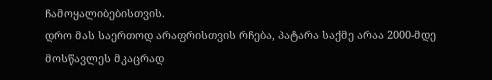ჩამოყალიბებისთვის.
დრო მას საერთოდ არაფრისთვის რჩება, პატარა საქმე არაა 2000-მდე მოსწავლეს მკაცრად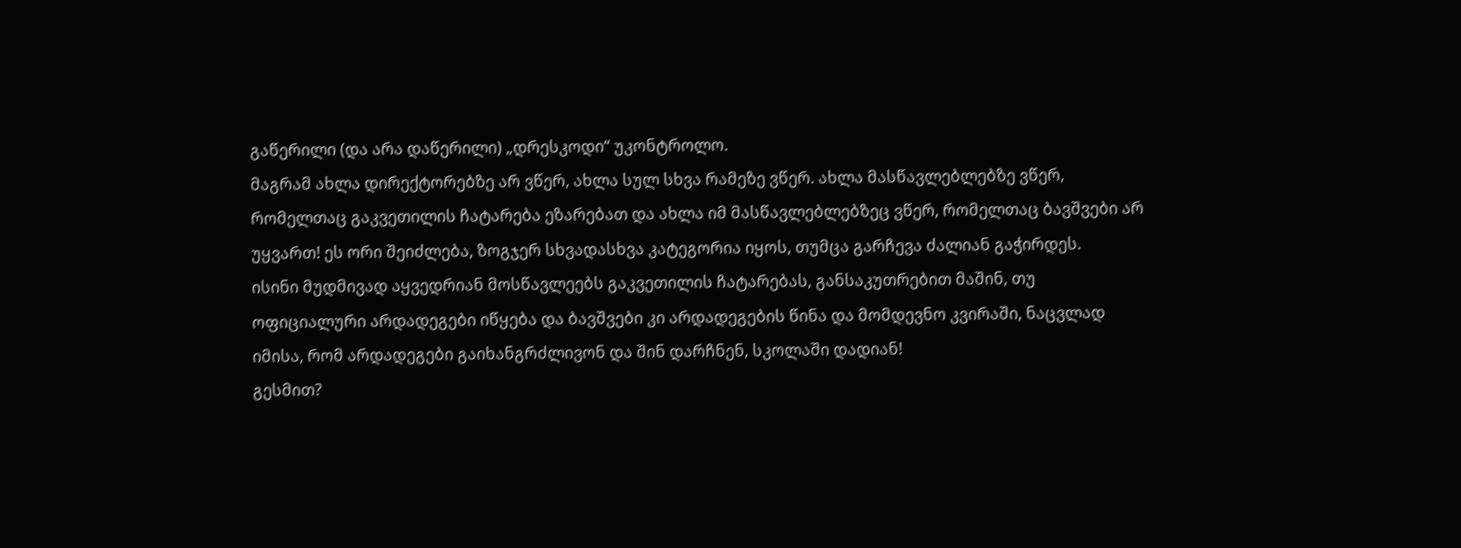გაწერილი (და არა დაწერილი) „დრესკოდი“ უკონტროლო.
მაგრამ ახლა დირექტორებზე არ ვწერ, ახლა სულ სხვა რამეზე ვწერ. ახლა მასწავლებლებზე ვწერ, რომელთაც გაკვეთილის ჩატარება ეზარებათ და ახლა იმ მასწავლებლებზეც ვწერ, რომელთაც ბავშვები არ უყვართ! ეს ორი შეიძლება, ზოგჯერ სხვადასხვა კატეგორია იყოს, თუმცა გარჩევა ძალიან გაჭირდეს.
ისინი მუდმივად აყვედრიან მოსწავლეებს გაკვეთილის ჩატარებას, განსაკუთრებით მაშინ, თუ ოფიციალური არდადეგები იწყება და ბავშვები კი არდადეგების წინა და მომდევნო კვირაში, ნაცვლად იმისა, რომ არდადეგები გაიხანგრძლივონ და შინ დარჩნენ, სკოლაში დადიან!
გესმით?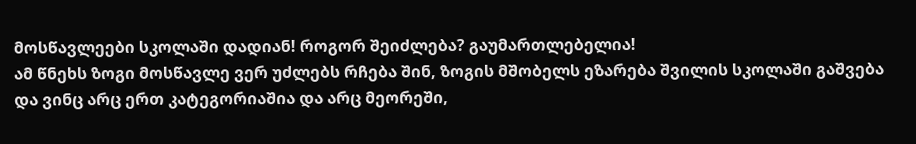მოსწავლეები სკოლაში დადიან! როგორ შეიძლება? გაუმართლებელია!
ამ წნეხს ზოგი მოსწავლე ვერ უძლებს რჩება შინ, ზოგის მშობელს ეზარება შვილის სკოლაში გაშვება და ვინც არც ერთ კატეგორიაშია და არც მეორეში,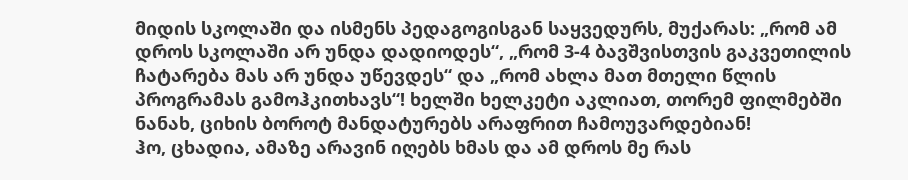მიდის სკოლაში და ისმენს პედაგოგისგან საყვედურს, მუქარას: „რომ ამ დროს სკოლაში არ უნდა დადიოდეს“, „რომ 3-4 ბავშვისთვის გაკვეთილის ჩატარება მას არ უნდა უწევდეს“ და „რომ ახლა მათ მთელი წლის პროგრამას გამოჰკითხავს“! ხელში ხელკეტი აკლიათ, თორემ ფილმებში ნანახ, ციხის ბოროტ მანდატურებს არაფრით ჩამოუვარდებიან!
ჰო, ცხადია, ამაზე არავინ იღებს ხმას და ამ დროს მე რას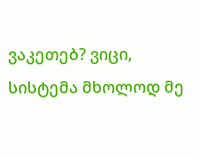ვაკეთებ? ვიცი, სისტემა მხოლოდ მე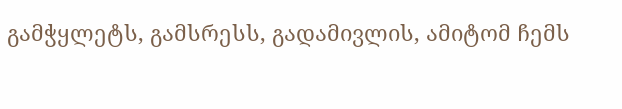გამჭყლეტს, გამსრესს, გადამივლის, ამიტომ ჩემს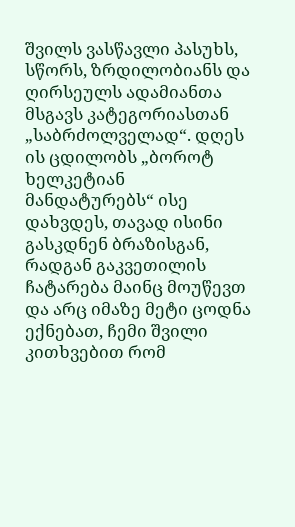შვილს ვასწავლი პასუხს, სწორს, ზრდილობიანს და ღირსეულს ადამიანთა მსგავს კატეგორიასთან „საბრძოლველად“. დღეს ის ცდილობს „ბოროტ ხელკეტიან მანდატურებს“ ისე დახვდეს, თავად ისინი გასკდნენ ბრაზისგან, რადგან გაკვეთილის ჩატარება მაინც მოუწევთ და არც იმაზე მეტი ცოდნა ექნებათ, ჩემი შვილი კითხვებით რომ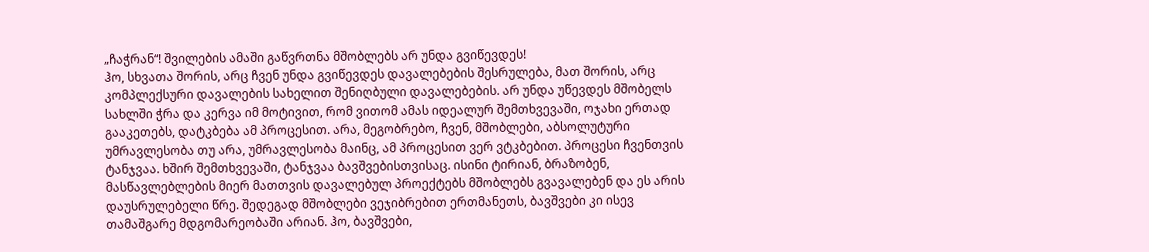„ჩაჭრან“! შვილების ამაში გაწვრთნა მშობლებს არ უნდა გვიწევდეს!
ჰო, სხვათა შორის, არც ჩვენ უნდა გვიწევდეს დავალებების შესრულება, მათ შორის, არც კომპლექსური დავალების სახელით შენიღბული დავალებების. არ უნდა უწევდეს მშობელს სახლში ჭრა და კერვა იმ მოტივით, რომ ვითომ ამას იდეალურ შემთხვევაში, ოჯახი ერთად გააკეთებს, დატკბება ამ პროცესით. არა, მეგობრებო, ჩვენ, მშობლები, აბსოლუტური უმრავლესობა თუ არა, უმრავლესობა მაინც, ამ პროცესით ვერ ვტკბებით. პროცესი ჩვენთვის ტანჯვაა. ხშირ შემთხვევაში, ტანჯვაა ბავშვებისთვისაც. ისინი ტირიან, ბრაზობენ, მასწავლებლების მიერ მათთვის დავალებულ პროექტებს მშობლებს გვავალებენ და ეს არის დაუსრულებელი წრე. შედეგად მშობლები ვეჯიბრებით ერთმანეთს, ბავშვები კი ისევ თამაშგარე მდგომარეობაში არიან. ჰო, ბავშვები,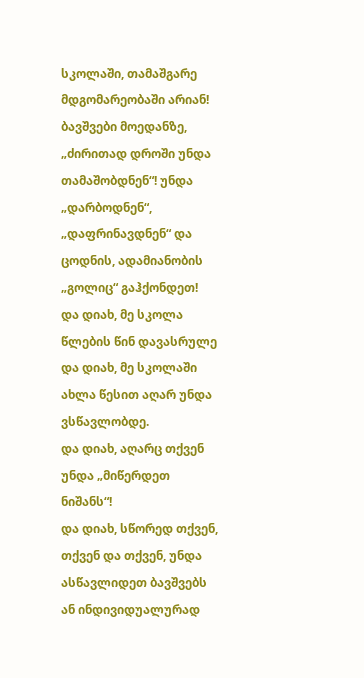სკოლაში, თამაშგარე მდგომარეობაში არიან! ბავშვები მოედანზე, „ძირითად დროში უნდა თამაშობდნენ“! უნდა „დარბოდნენ“, „დაფრინავდნენ“ და ცოდნის, ადამიანობის „გოლიც“ გაჰქონდეთ!
და დიახ, მე სკოლა წლების წინ დავასრულე და დიახ, მე სკოლაში ახლა წესით აღარ უნდა ვსწავლობდე.
და დიახ, აღარც თქვენ უნდა „მიწერდეთ ნიშანს“!
და დიახ, სწორედ თქვენ, თქვენ და თქვენ, უნდა ასწავლიდეთ ბავშვებს ან ინდივიდუალურად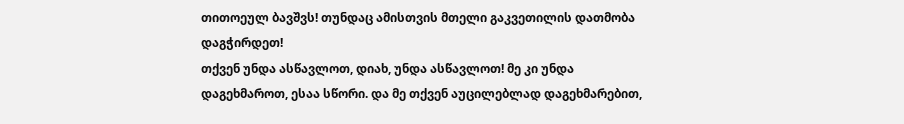თითოეულ ბავშვს! თუნდაც ამისთვის მთელი გაკვეთილის დათმობა დაგჭირდეთ!
თქვენ უნდა ასწავლოთ, დიახ, უნდა ასწავლოთ! მე კი უნდა დაგეხმაროთ, ესაა სწორი. და მე თქვენ აუცილებლად დაგეხმარებით,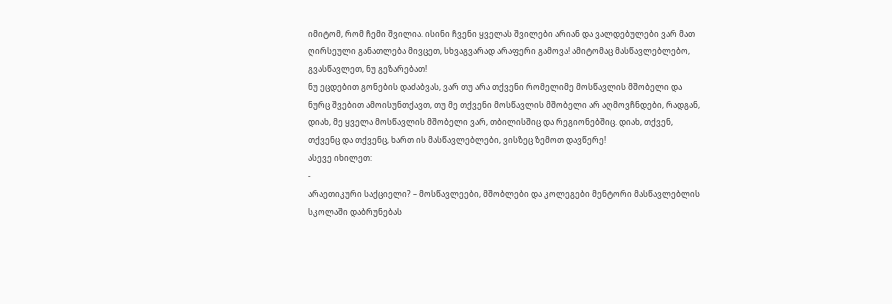იმიტომ, რომ ჩემი შვილია. ისინი ჩვენი ყველას შვილები არიან და ვალდებულები ვარ მათ ღირსეული განათლება მივცეთ, სხვაგვარად არაფერი გამოვა! ამიტომაც მასწავლებლებო, გვასწავლეთ, ნუ გეზარებათ!
ნუ ეცდებით გონების დაძაბვას, ვარ თუ არა თქვენი რომელიმე მოსწავლის მშობელი და ნურც შვებით ამოისუნთქავთ, თუ მე თქვენი მოსწავლის მშობელი არ აღმოვჩნდები, რადგან, დიახ, მე ყველა მოსწავლის მშობელი ვარ, თბილისშიც და რეგიონებშიც. დიახ, თქვენ, თქვენც და თქვენც, ხართ ის მასწავლებლები, ვისზეც ზემოთ დავწერე!
ასევე იხილეთ:
-
არაეთიკური საქციელი? – მოსწავლეები, მშობლები და კოლეგები მენტორი მასწავლებლის სკოლაში დაბრუნებას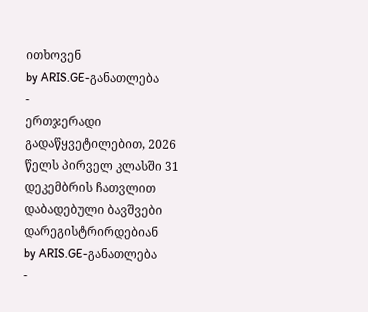ითხოვენ
by ARIS.GE-განათლება
-
ერთჯერადი გადაწყვეტილებით, 2026 წელს პირველ კლასში 31 დეკემბრის ჩათვლით დაბადებული ბავშვები დარეგისტრირდებიან
by ARIS.GE-განათლება
-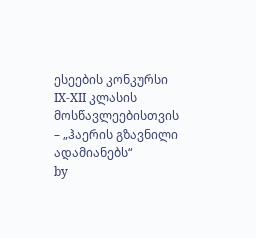ესეების კონკურსი IX-XII კლასის მოსწავლეებისთვის – „ჰაერის გზავნილი ადამიანებს“
by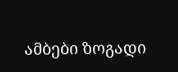ამბები ზოგადი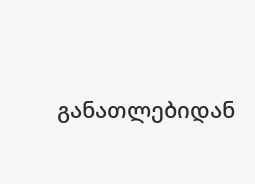განათლებიდან